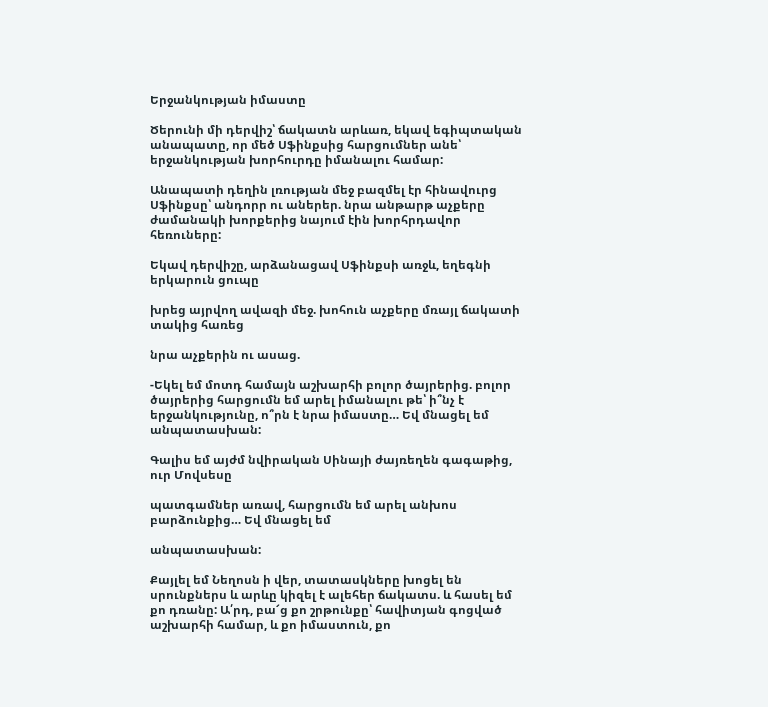Երջանկության իմաստը

Ծերունի մի դերվիշ՝ ճակատն արևառ, եկավ եգիպտական անապատը, որ մեծ Սֆինքսից հարցումներ անե՝ երջանկության խորհուրդը իմանալու համար:

Անապատի դեղին լռության մեջ բազմել էր հինավուրց Սֆինքսը՝ անդորր ու աներեր. նրա անթարթ աչքերը ժամանակի խորքերից նայում էին խորհրդավոր հեռուները:

Եկավ դերվիշը, արձանացավ Սֆինքսի առջև, եղեգնի երկարուն ցուպը

խրեց այրվող ավազի մեջ. խոհուն աչքերը մռայլ ճակատի տակից հառեց

նրա աչքերին ու ասաց.

-Եկել եմ մոտդ համայն աշխարհի բոլոր ծայրերից. բոլոր ծայրերից հարցումն եմ արել իմանալու թե՝ ի՞նչ է երջանկությունը, ո՞րն է նրա իմաստը… Եվ մնացել եմ անպատասխան:

Գալիս եմ այժմ նվիրական Սինայի ժայռեղեն գագաթից, ուր Մովսեսը

պատգամներ առավ, հարցումն եմ արել անխոս բարձունքից… Եվ մնացել եմ

անպատասխան:

Քայլել եմ Նեղոսն ի վեր, տատասկները խոցել են սրունքներս և արևը կիզել է ալեհեր ճակատս. և հասել եմ քո դռանը: Ա՛րդ, բա՜ց քո շրթունքը՝ հավիտյան գոցված աշխարհի համար, և քո իմաստուն, քո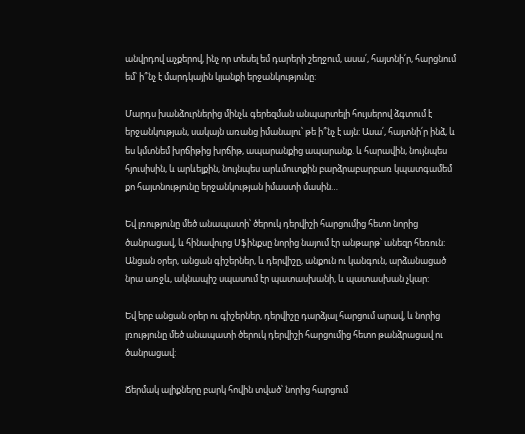անվրդով աչքերով, ինչ որ տեսել եմ դարերի շեղջում, ասա՛, հայտնի՛ր, հարցնում եմ՝ ի՞նչ է մարդկային կյանքի երջանկությունը:

Մարդս խանձուրներից մինչև գերեզման անպարտելի հույսերով ձգտում է երջանկության, սակայն առանց իմանալու՝ թե ի՞նչ է այն: Ասա՛, հայտնի՛ր ինձ, և ես կմտնեմ խրճիթից խրճիթ, ապարանքից ապարանք. և հարավին, նույնպես հյուսիսին, և արևելքին, նույնպես արևմուտքին բարձրաբարբառ կպատգամեմ քո հայտնությունը երջանկության իմաստի մասին…

Եվ լռությունը մեծ անապատի՝ ծերուկ դերվիշի հարցումից հետո նորից ծանրացավ, և հինավուրց Սֆինքսը նորից նայում էր անթարթ՝ անեզր հեռուն: Անցան օրեր, անցան գիշերներ, և դերվիշը, անքուն ու կանգուն, արձանացած նրա առջև, ակնապիշ սպասում էր պատասխանի, և պատասխան չկար:

Եվ երբ անցան օրեր ու գիշերներ, դերվիշը դարձյալ հարցում արավ, և նորից լռությունը մեծ անապատի ծերուկ դերվիշի հարցումից հետո թանձրացավ ու ծանրացավ:

Ճերմակ ալիքները բարկ հովին տված՝ նորից հարցում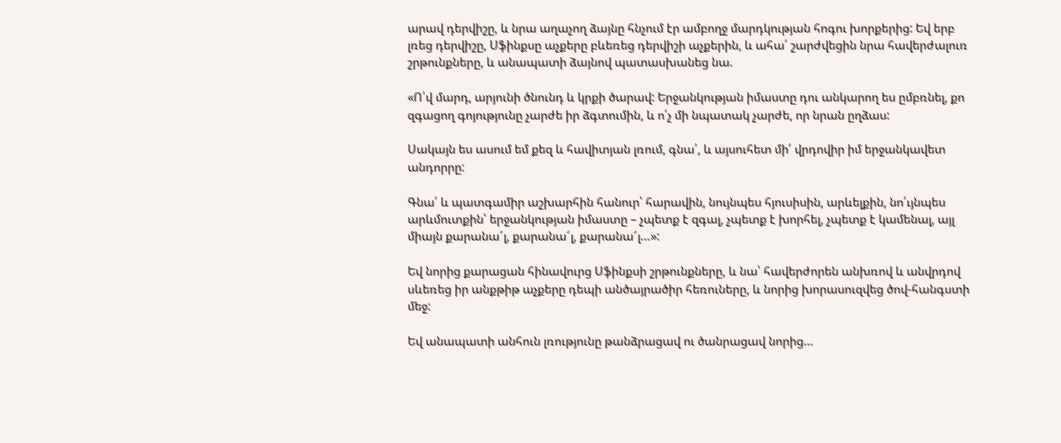արավ դերվիշը, և նրա աղաչող ձայնը հնչում էր ամբողջ մարդկության հոգու խորքերից: Եվ երբ լռեց դերվիշը, Սֆինքսը աչքերը բևեռեց դերվիշի աչքերին, և ահա՛ շարժվեցին նրա հավերժալուռ շրթունքները, և անապատի ձայնով պատասխանեց նա.

«Ո՛վ մարդ, արյունի ծնունդ և կրքի ծարավ: Երջանկության իմաստը դու անկարող ես ըմբռնել, քո զգացող գոյությունը չարժե իր ձգտումին, և ո՛չ մի նպատակ չարժե, որ նրան ըղձաս:

Սակայն ես ասում եմ քեզ և հավիտյան լռում, գնա՛, և այսուհետ մի՛ վրդովիր իմ երջանկավետ անդորրը:

Գնա՛ և պատգամիր աշխարհին հանուր՝ հարավին, նույնպես հյուսիսին, արևելքին, նո՛ւյնպես արևմուտքին՝ երջանկության իմաստը – չպետք է զգալ, չպետք է խորհել, չպետք է կամենալ, այլ միայն քարանա՜լ, քարանա՜լ, քարանա՜լ…»:

Եվ նորից քարացան հինավուրց Սֆինքսի շրթունքները, և նա՝ հավերժորեն անխռով և անվրդով սևեռեց իր անքթիթ աչքերը դեպի անծայրածիր հեռուները, և նորից խորասուզվեց ծով-հանգստի մեջ:

Եվ անապատի անհուն լռությունը թանձրացավ ու ծանրացավ նորից…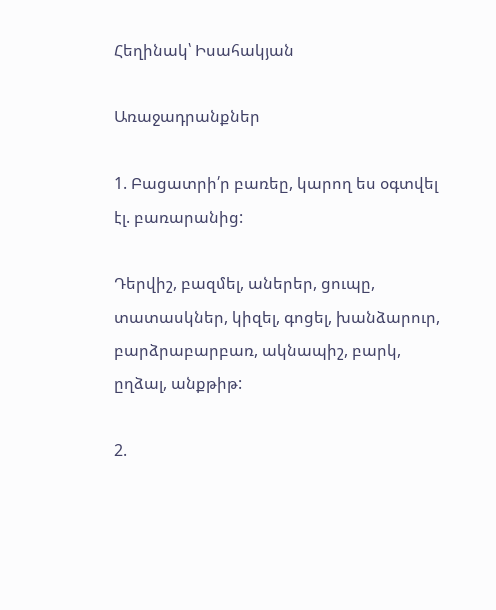Հեղինակ՝ Իսահակյան

Առաջադրանքներ

1. Բացատրի՛ր բառեը, կարող ես օգտվել էլ. բառարանից:

Դերվիշ, բազմել, աներեր, ցուպը, տատասկներ, կիզել, գոցել, խանձարուր, բարձրաբարբառ, ակնապիշ, բարկ, ըղձալ, անքթիթ:

2.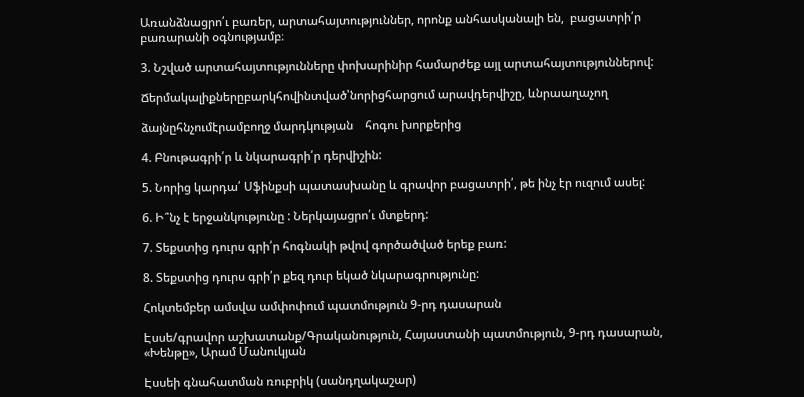Առանձնացրո՛ւ բառեր, արտահայտություններ, որոնք անհասկանալի են,  բացատրի՛ր բառարանի օգնությամբ։

3. Նշված արտահայտությունները փոխարինիր համարժեք այլ արտահայտություններով:

Ճերմակալիքներըբարկհովինտված՝նորիցհարցում արավդերվիշը, ևնրաաղաչող

ձայնըհնչումէրամբողջ մարդկության    հոգու խորքերից

4. Բնութագրի՛ր և նկարագրի՛ր դերվիշին:

5. Նորից կարդա՛ Սֆինքսի պատասխանը և գրավոր բացատրի՛, թե ինչ էր ուզում ասել:

6. Ի՞նչ է երջանկությունը : Ներկայացրո՛ւ մտքերդ:

7. Տեքստից դուրս գրի՛ր հոգնակի թվով գործածված երեք բառ:

8. Տեքստից դուրս գրի՛ր քեզ դուր եկած նկարագրությունը:

Հոկտեմբեր ամսվա ամփոփում պատմություն 9-րդ դասարան

Էսսե/գրավոր աշխատանք/Գրականություն, Հայաստանի պատմություն, 9-րդ դասարան, «Խենթը», Արամ Մանուկյան

Էսսեի գնահատման ռուբրիկ (սանդղակաշար)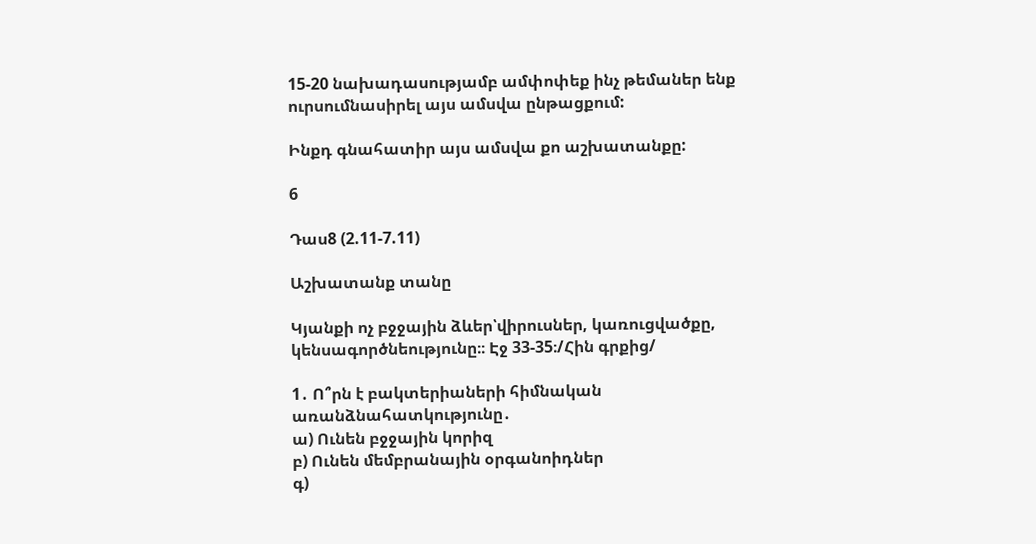15-20 նախադասությամբ ամփոփեք ինչ թեմաներ ենք ուրսումնասիրել այս ամսվա ընթացքում:

Ինքդ գնահատիր այս ամսվա քո աշխատանքը:

6

Դաս8 (2.11-7.11)

Աշխատանք տանը

Կյանքի ոչ բջջային ձևեր՝վիրուսներ, կառուցվածքը, կենսագործնեությունը։։ Էջ 33-35։/Հին գրքից/

1․ Ո՞րն է բակտերիաների հիմնական առանձնահատկությունը․
ա) Ունեն բջջային կորիզ
բ) Ունեն մեմբրանային օրգանոիդներ
գ)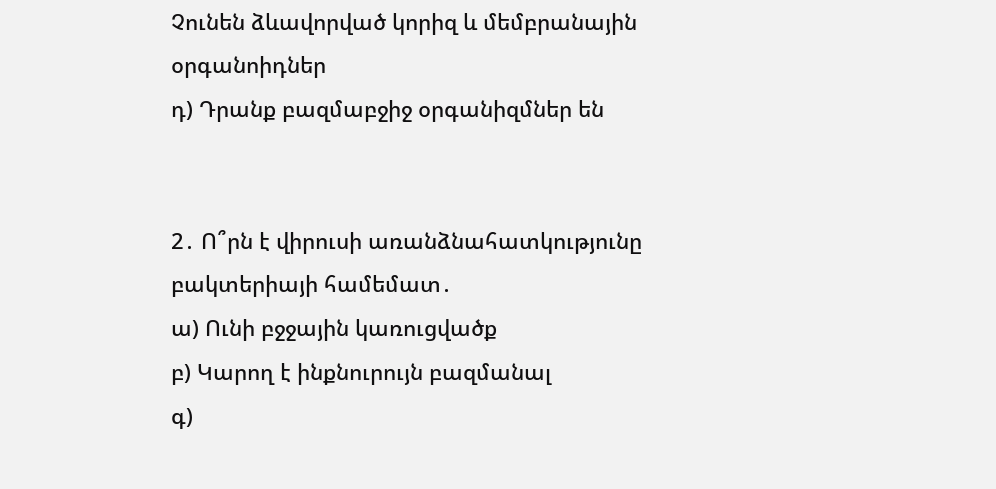Չունեն ձևավորված կորիզ և մեմբրանային օրգանոիդներ
դ) Դրանք բազմաբջիջ օրգանիզմներ են


2․ Ո՞րն է վիրուսի առանձնահատկությունը բակտերիայի համեմատ․
ա) Ունի բջջային կառուցվածք
բ) Կարող է ինքնուրույն բազմանալ
գ)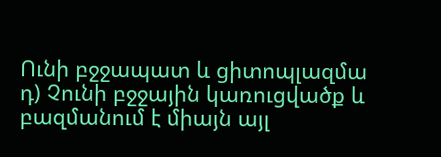Ունի բջջապատ և ցիտոպլազմա
դ) Չունի բջջային կառուցվածք և բազմանում է միայն այլ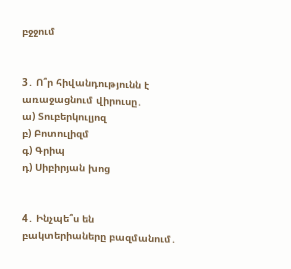բջջում


3․ Ո՞ր հիվանդությունն է առաջացնում վիրուսը․
ա) Տուբերկուլյոզ
բ) Բոտուլիզմ
գ) Գրիպ
դ) Սիբիրյան խոց


4․ Ինչպե՞ս են բակտերիաները բազմանում․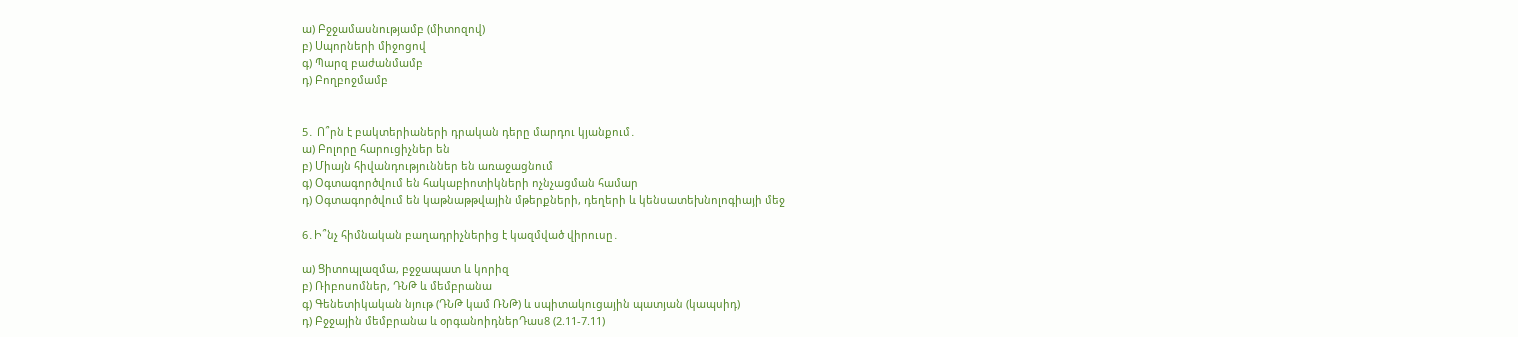ա) Բջջամասնությամբ (միտոզով)
բ) Սպորների միջոցով
գ) Պարզ բաժանմամբ
դ) Բողբոջմամբ


5․ Ո՞րն է բակտերիաների դրական դերը մարդու կյանքում․
ա) Բոլորը հարուցիչներ են
բ) Միայն հիվանդություններ են առաջացնում
գ) Օգտագործվում են հակաբիոտիկների ոչնչացման համար
դ) Օգտագործվում են կաթնաթթվային մթերքների, դեղերի և կենսատեխնոլոգիայի մեջ

6․Ի՞նչ հիմնական բաղադրիչներից է կազմված վիրուսը․

ա) Ցիտոպլազմա, բջջապատ և կորիզ
բ) Ռիբոսոմներ, ԴՆԹ և մեմբրանա
գ) Գենետիկական նյութ (ԴՆԹ կամ ՌՆԹ) և սպիտակուցային պատյան (կապսիդ)
դ) Բջջային մեմբրանա և օրգանոիդներԴաս8 (2.11-7.11)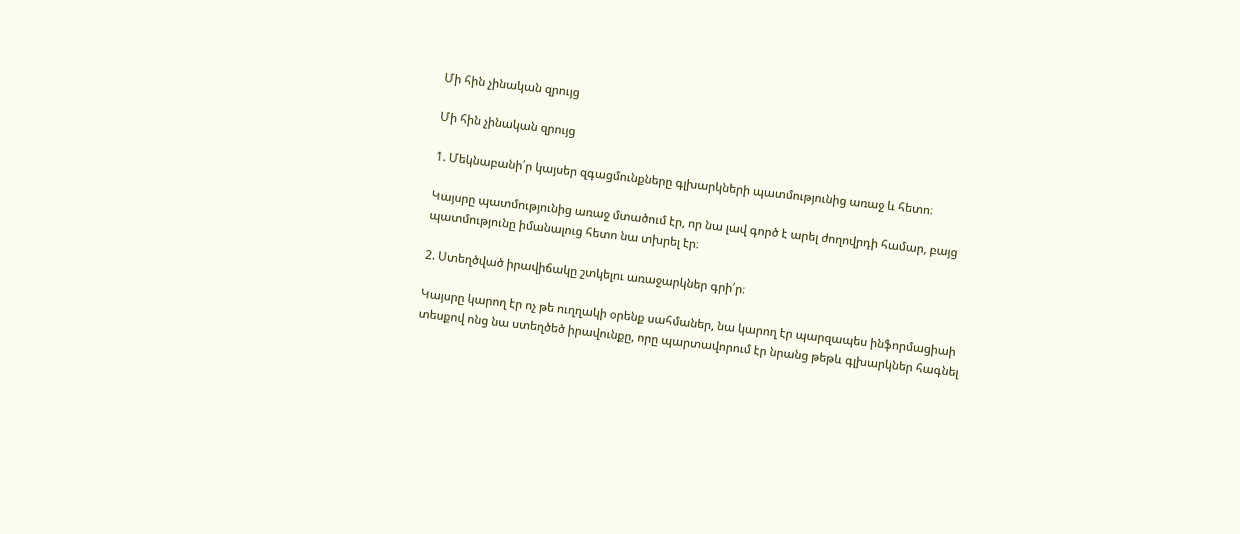Մի հին չինական զրույց

Մի հին չինական զրույց

1. Մեկնաբանի՛ր կայսեր զգացմունքները գլխարկների պատմությունից առաջ և հետո։

Կայսրը պատմությունից առաջ մտածում էր, որ նա լավ գործ է արել ժողովրդի համար, բայց պատմությունը իմանալուց հետո նա տխրել էր։

2. Ստեղծված իրավիճակը շտկելու առաջարկներ գրի՛ր։

Կայսրը կարող էր ոչ թե ուղղակի օրենք սահմաներ, նա կարող էր պարզապես ինֆորմացիաի տեսքով ոնց նա ստեղծեծ իրավունքը, որը պարտավորում էր նրանց թեթև գլխարկներ հագնել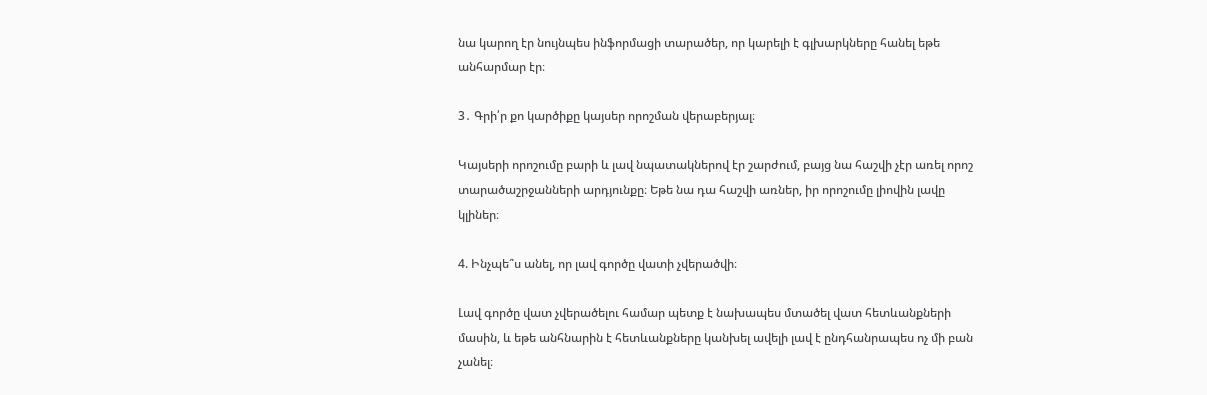նա կարող էր նույնպես ինֆորմացի տարածեր, որ կարելի է գլխարկները հանել եթե անհարմար էր։

3․ Գրի՛ր քո կարծիքը կայսեր որոշման վերաբերյալ։

Կայսերի որոշումը բարի և լավ նպատակներով էր շարժում, բայց նա հաշվի չէր առել որոշ տարածաշրջանների արդյունքը։ Եթե նա դա հաշվի առներ, իր որոշումը լիովին լավը կլիներ։

4. Ինչպե՞ս անել, որ լավ գործը վատի չվերածվի։

Լավ գործը վատ չվերածելու համար պետք է նախապես մտածել վատ հետևանքների մասին, և եթե անհնարին է հետևանքները կանխել ավելի լավ է ընդհանրապես ոչ մի բան չանել։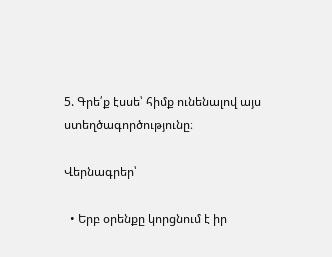5. Գրե՛ք էսսե՝ հիմք ունենալով այս ստեղծագործությունը։

Վերնագրեր՝

  • Երբ օրենքը կորցնում է իր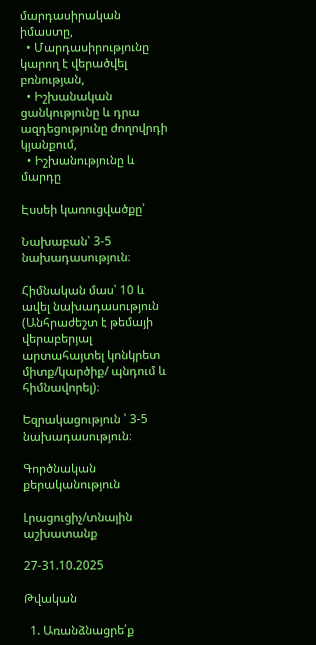մարդասիրական իմաստը,
  • Մարդասիրությունը կարող է վերածվել բռնության,
  • Իշխանական ցանկությունը և դրա ազդեցությունը ժողովրդի կյանքում,
  • Իշխանությունը և մարդը

Էսսեի կառուցվածքը՝

Նախաբան՝ 3-5 նախադասություն։

Հիմնական մաս՝ 10 և ավել նախադասություն (Անհրաժեշտ է թեմայի վերաբերյալ արտահայտել կոնկրետ միտք/կարծիք/ պնդում և հիմնավորել)։

Եզրակացություն ՝ 3-5 նախադասություն։

Գործնական քերականություն

Լրացուցիչ/տնային աշխատանք

27-31.10.2025

Թվական

  1. Առանձնացրե՛ք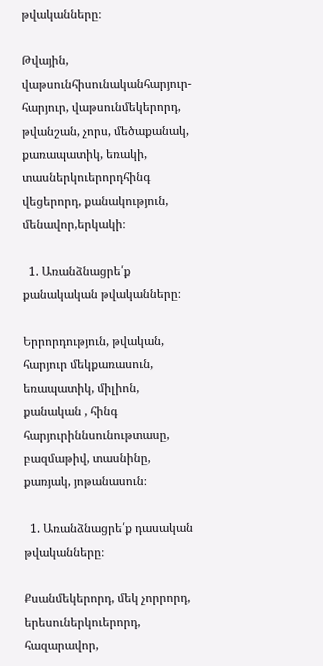թվականները։

Թվային, վաթսունհիսունականհարյուր-հարյուր, վաթսունմեկերորդ, թվանշան, չորս, մեծաքանակ, քառապատիկ, եռակի, տասներկուերորդհինգ վեցերորդ, քանակություն, մենավոր,երկակի։

  1. Առանձնացրե՛ք քանակական թվականները։

Երրորդություն, թվական, հարյուր մեկքառասուն, եռապատիկ, միլիոն, քանական , հինգ հարյուրիննսունութտասը, բազմաթիվ, տասնինը, քառյակ, յոթանասուն։

  1. Առանձնացրե՛ք դասական թվականները։

Քսանմեկերորդ, մեկ չորրորդ, երեսուներկուերորդ, հազարավոր,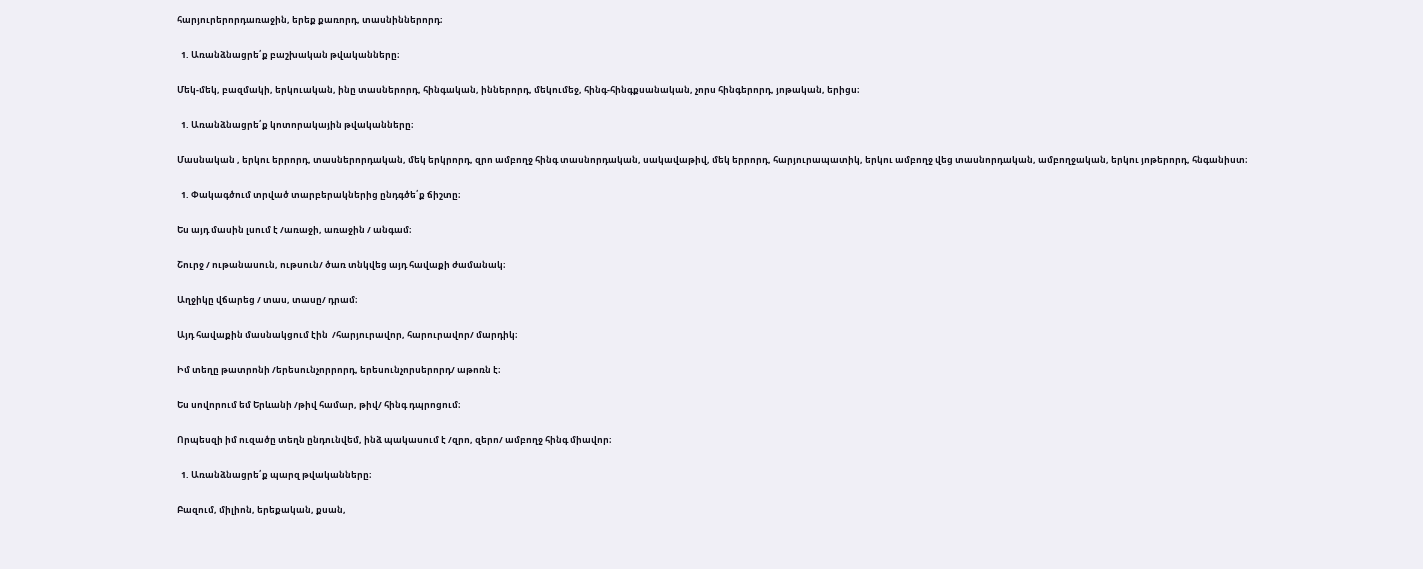հարյուրերորդառաջին, երեք քառորդ, տասնիններորդ։

  1. Առանձնացրե՛ք բաշխական թվականները։

Մեկ-մեկ, բազմակի, երկուական, ինը տասներորդ, հինգական, իններորդ, մեկումեջ, հինգ-հինգքսանական, չորս հինգերորդ, յոթական, երիցս։

  1. Առանձնացրե՛ք կոտորակային թվականները։

Մասնական , երկու երրորդ, տասներորդական, մեկ երկրորդ, զրո ամբողջ հինգ տասնորդական, սակավաթիվ, մեկ երրորդ, հարյուրապատիկ, երկու ամբողջ վեց տասնորդական, ամբողջական, երկու յոթերորդ, հնգանիստ։

  1. Փակագծում տրված տարբերակներից ընդգծե՛ք ճիշտը։

Ես այդ մասին լսում է /առաջի, առաջին / անգամ։

Շուրջ / ութանասուն, ութսուն/ ծառ տնկվեց այդ հավաքի ժամանակ։

Աղջիկը վճարեց / տաս, տասը/ դրամ։

Այդ հավաքին մասնակցում էին  /հարյուրավոր, հարուրավոր/ մարդիկ։

Իմ տեղը թատրոնի /երեսունչորրորդ, երեսունչորսերորդ/ աթոռն է։

Ես սովորում եմ Երևանի /թիվ համար, թիվ/ հինգ դպրոցում։

Որպեսզի իմ ուզածը տեղն ընդունվեմ, ինձ պակասում է /զրո, զերո/ ամբողջ հինգ միավոր։

  1. Առանձնացրե՛ք պարզ թվականները։

Բազում, միլիոն, երեքական, քսան,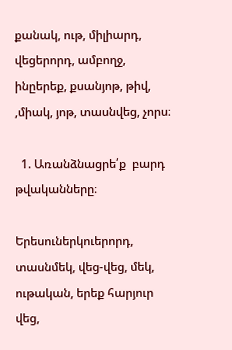քանակ, ութ, միլիարդ, վեցերորդ, ամբողջ, ինըերեք, քսանյոթ, թիվ, ,միակ, յոթ, տասնվեց, չորս։

  1. Առանձնացրե՛ք  բարդ թվականները։

Երեսուներկուերորդ, տասնմեկ, վեց-վեց, մեկ, ութական, երեք հարյուր վեց,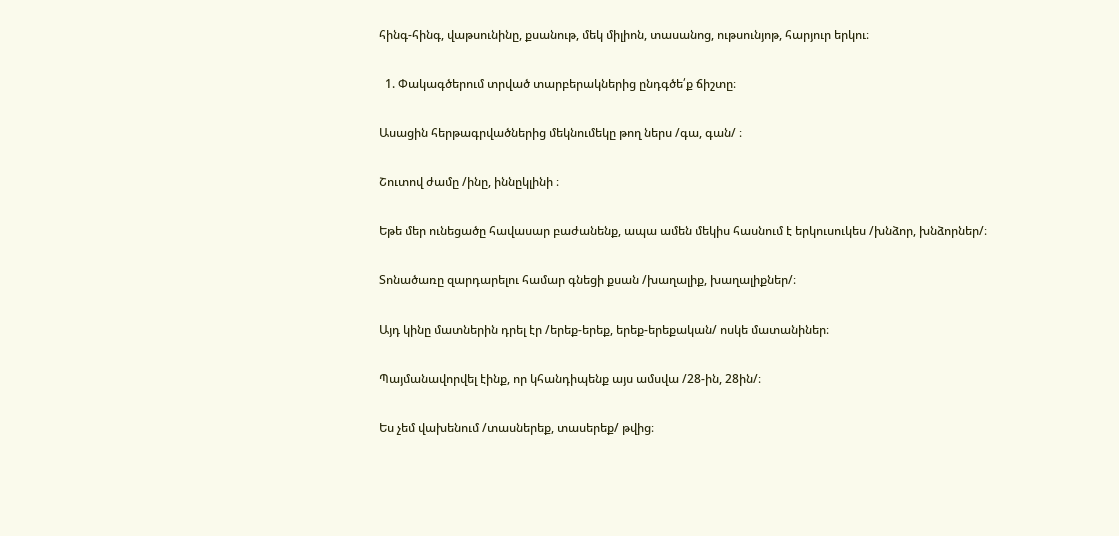հինգ-հինգ, վաթսունինը, քսանութ, մեկ միլիոն, տասանոց, ութսունյոթ, հարյուր երկու։

  1. Փակագծերում տրված տարբերակներից ընդգծե՛ք ճիշտը։

Ասացին հերթագրվածներից մեկնումեկը թող ներս /գա, գան/ ։

Շուտով ժամը /ինը, իննըկլինի ։

Եթե մեր ունեցածը հավասար բաժանենք, ապա ամեն մեկիս հասնում է երկուսուկես /խնձոր, խնձորներ/։

Տոնածառը զարդարելու համար գնեցի քսան /խաղալիք, խաղալիքներ/։

Այդ կինը մատներին դրել էր /երեք-երեք, երեք-երեքական/ ոսկե մատանիներ։

Պայմանավորվել էինք, որ կհանդիպենք այս ամսվա /28-ին, 28ին/։

Ես չեմ վախենում /տասներեք, տասերեք/ թվից։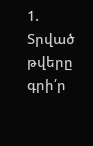1. Տրված թվերը գրի՛ր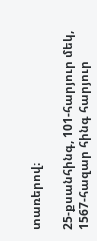տառերով։

25-քսանհինգ, 101-հարյուր մեկ, 1567-հազար հինգ հարյուր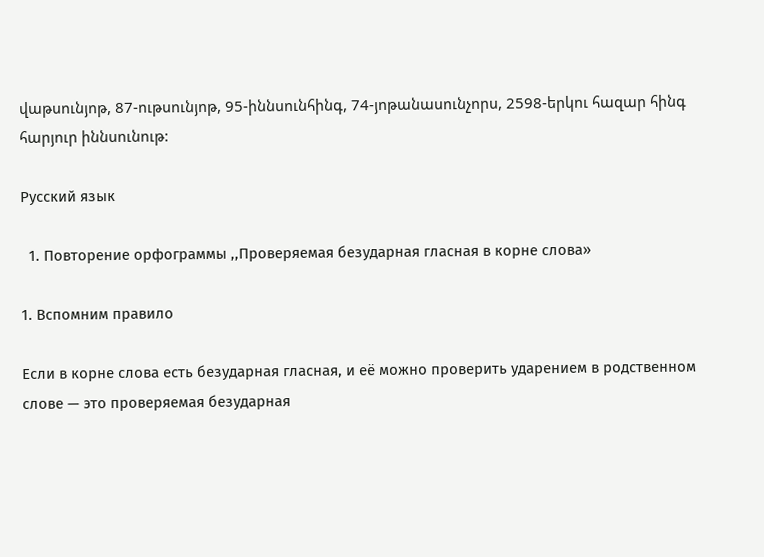վաթսունյոթ, 87-ութսունյոթ, 95-իննսունհինգ, 74-յոթանասունչորս, 2598-երկու հազար հինգ հարյուր իննսունութ:

Русский язык

  1. Повторение орфограммы ,,Проверяемая безударная гласная в корне слова»

1. Вспомним правило

Если в корне слова есть безударная гласная, и её можно проверить ударением в родственном слове — это проверяемая безударная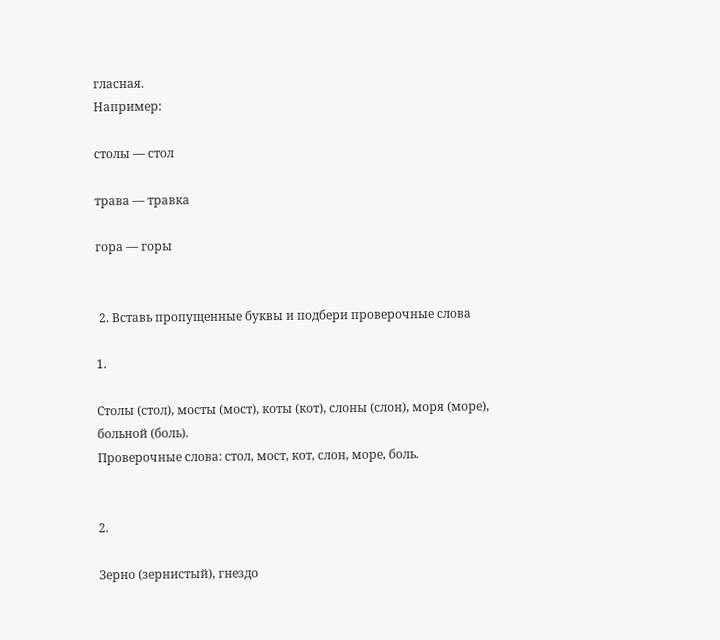гласная.
Например:

столы — стол

трава — травка

гора — горы


 2. Вставь пропущенные буквы и подбери проверочные слова

1.

Столы (стол), мосты (мост), коты (кот), слоны (слон), моря (море), больной (боль).
Проверочные слова: стол, мост, кот, слон, море, боль.


2.

Зерно (зернистый), гнездо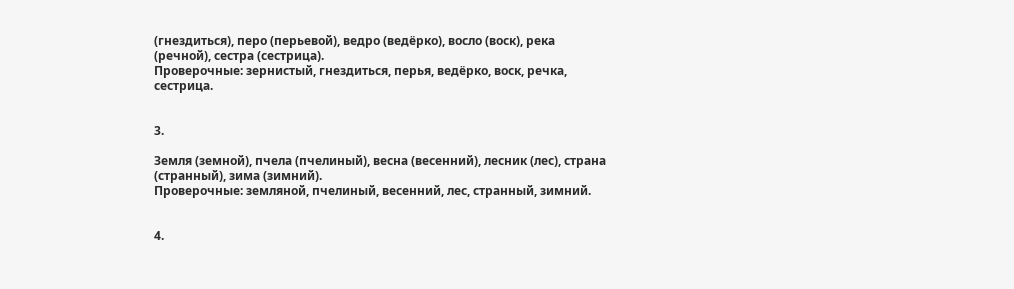(гнездиться), перо (перьевой), ведро (ведёрко), восло (воск), река (речной), сестра (сестрица).
Проверочные: зернистый, гнездиться, перья, ведёрко, воск, речка, сестрица.


3.

Земля (земной), пчела (пчелиный), весна (весенний), лесник (лес), страна (странный), зима (зимний).
Проверочные: земляной, пчелиный, весенний, лес, странный, зимний.


4.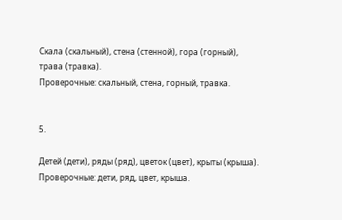Скала (скальный), стена (стенной), гора (горный), трава (травка).
Проверочные: скальный, стена, горный, травка.


5.

Детей (дети), ряды (ряд), цветок (цвет), крыты (крыша).
Проверочные: дети, ряд, цвет, крыша.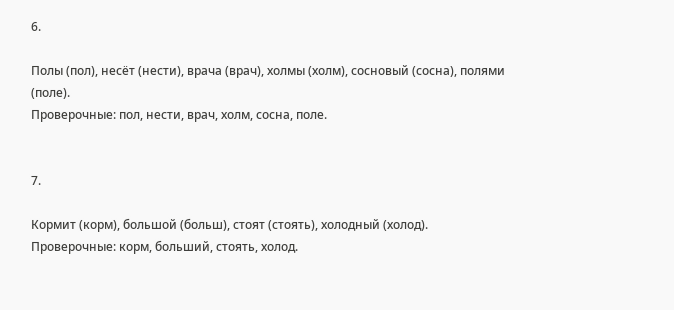6.

Полы (пол), несёт (нести), врача (врач), холмы (холм), сосновый (сосна), полями (поле).
Проверочные: пол, нести, врач, холм, сосна, поле.


7.

Кормит (корм), большой (больш), стоят (стоять), холодный (холод).
Проверочные: корм, больший, стоять, холод.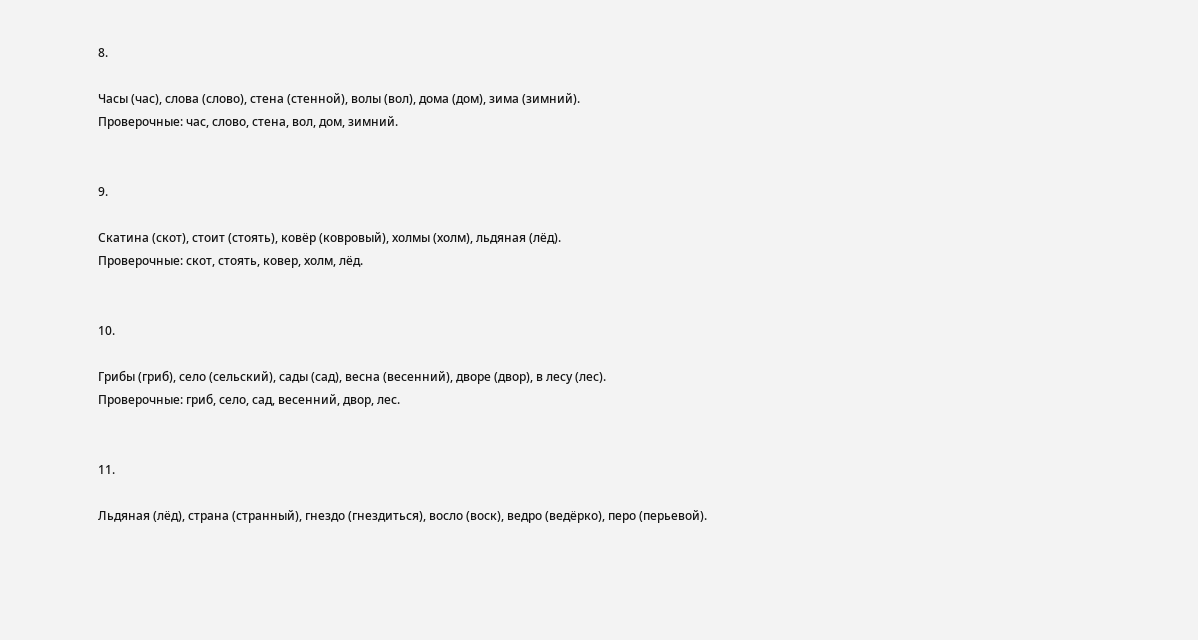8.

Часы (час), слова (слово), стена (стенной), волы (вол), дома (дом), зима (зимний).
Проверочные: час, слово, стена, вол, дом, зимний.


9.

Скатина (скот), стоит (стоять), ковёр (ковровый), холмы (холм), льдяная (лёд).
Проверочные: скот, стоять, ковер, холм, лёд.


10.

Грибы (гриб), село (сельский), сады (сад), весна (весенний), дворе (двор), в лесу (лес).
Проверочные: гриб, село, сад, весенний, двор, лес.


11.

Льдяная (лёд), страна (странный), гнездо (гнездиться), восло (воск), ведро (ведёрко), перо (перьевой).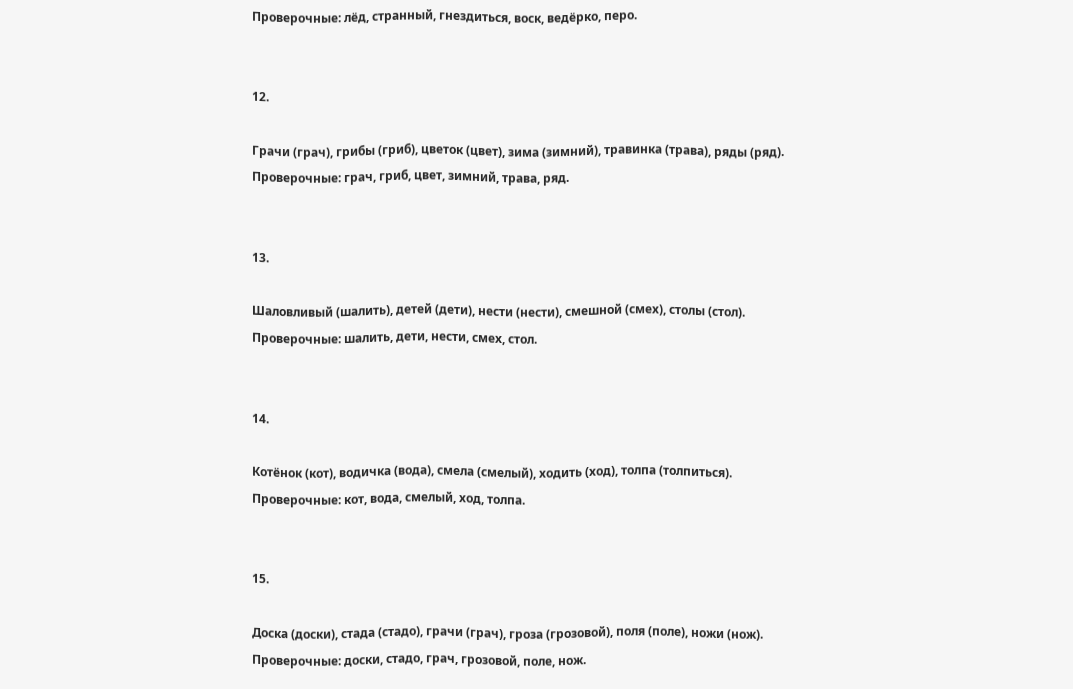Проверочные: лёд, странный, гнездиться, воск, ведёрко, перо.


12.

Грачи (грач), грибы (гриб), цветок (цвет), зима (зимний), травинка (трава), ряды (ряд).
Проверочные: грач, гриб, цвет, зимний, трава, ряд.


13.

Шаловливый (шалить), детей (дети), нести (нести), смешной (смех), столы (стол).
Проверочные: шалить, дети, нести, смех, стол.


14.

Котёнок (кот), водичка (вода), смела (смелый), ходить (ход), толпа (толпиться).
Проверочные: кот, вода, смелый, ход, толпа.


15.

Доска (доски), стада (стадо), грачи (грач), гроза (грозовой), поля (поле), ножи (нож).
Проверочные: доски, стадо, грач, грозовой, поле, нож.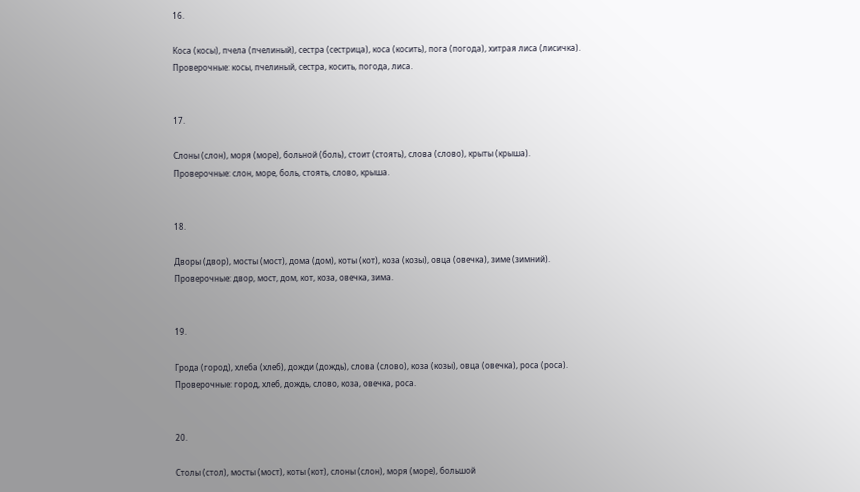16.

Коса (косы), пчела (пчелиный), сестра (сестрица), коса (косить), пога (погода), хитрая лиса (лисичка).
Проверочные: косы, пчелиный, сестра, косить, погода, лиса.


17.

Слоны (слон), моря (море), больной (боль), стоит (стоять), слова (слово), крыты (крыша).
Проверочные: слон, море, боль, стоять, слово, крыша.


18.

Дворы (двор), мосты (мост), дома (дом), коты (кот), коза (козы), овца (овечка), зиме (зимний).
Проверочные: двор, мост, дом, кот, коза, овечка, зима.


19.

Грода (город), хлеба (хлеб), дожди (дождь), слова (слово), коза (козы), овца (овечка), роса (роса).
Проверочные: город, хлеб, дождь, слово, коза, овечка, роса.


20.

Столы (стол), мосты (мост), коты (кот), слоны (слон), моря (море), большой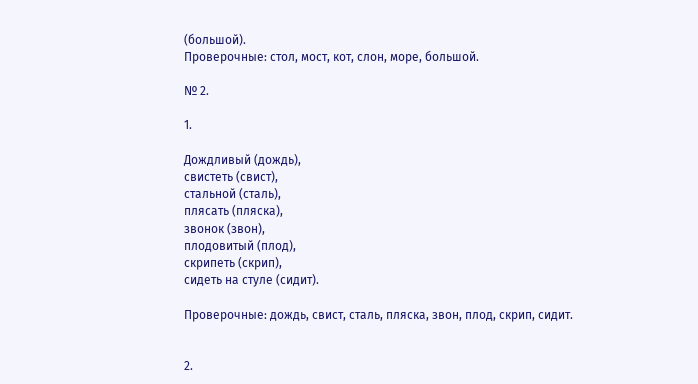(большой).
Проверочные: стол, мост, кот, слон, море, большой.

№ 2.

1.

Дождливый (дождь),
свистеть (свист),
стальной (сталь),
плясать (пляска),
звонок (звон),
плодовитый (плод),
скрипеть (скрип),
сидеть на стуле (сидит).

Проверочные: дождь, свист, сталь, пляска, звон, плод, скрип, сидит.


2.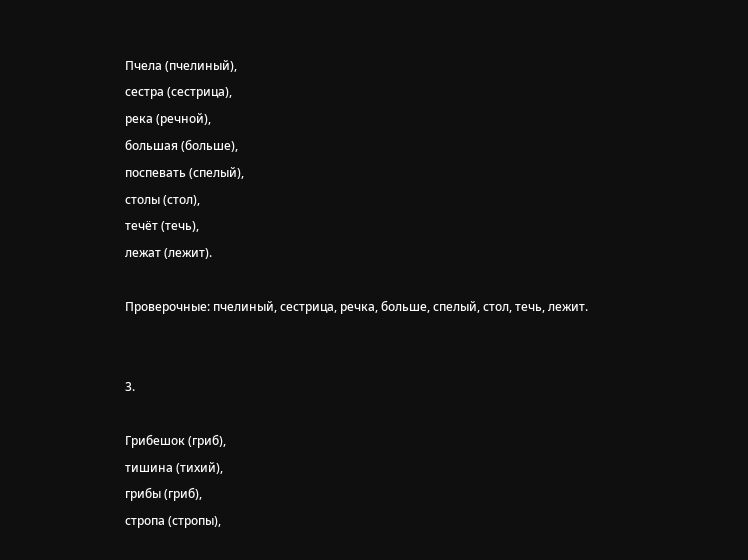Пчела (пчелиный),
сестра (сестрица),
река (речной),
большая (больше),
поспевать (спелый),
столы (стол),
течёт (течь),
лежат (лежит).

Проверочные: пчелиный, сестрица, речка, больше, спелый, стол, течь, лежит.


3.

Грибешок (гриб),
тишина (тихий),
грибы (гриб),
стропа (стропы),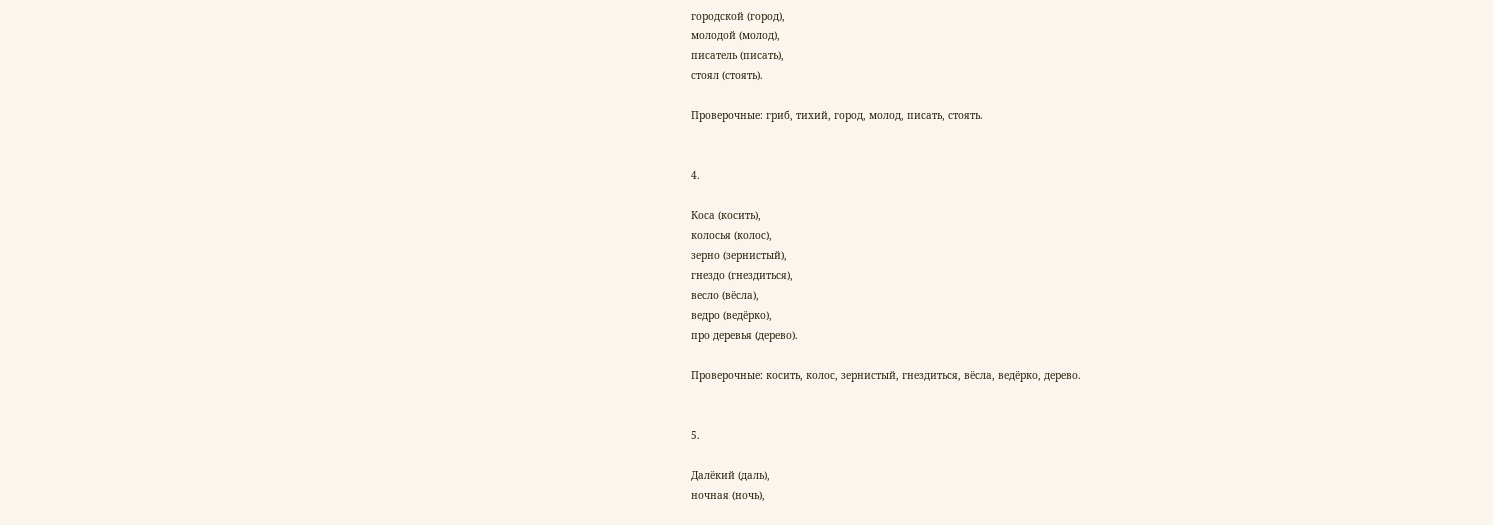городской (город),
молодой (молод),
писатель (писать),
стоял (стоять).

Проверочные: гриб, тихий, город, молод, писать, стоять.


4.

Коса (косить),
колосья (колос),
зерно (зернистый),
гнездо (гнездиться),
весло (вёсла),
ведро (ведёрко),
про деревья (дерево).

Проверочные: косить, колос, зернистый, гнездиться, вёсла, ведёрко, дерево.


5.

Далёкий (даль),
ночная (ночь),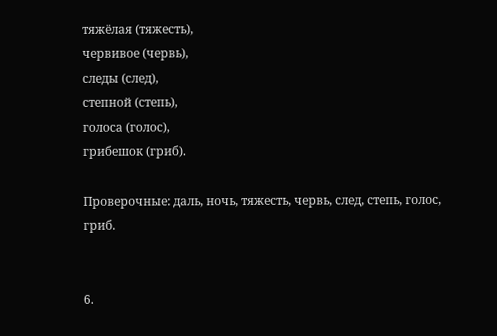тяжёлая (тяжесть),
червивое (червь),
следы (след),
степной (степь),
голоса (голос),
грибешок (гриб).

Проверочные: даль, ночь, тяжесть, червь, след, степь, голос, гриб.


6.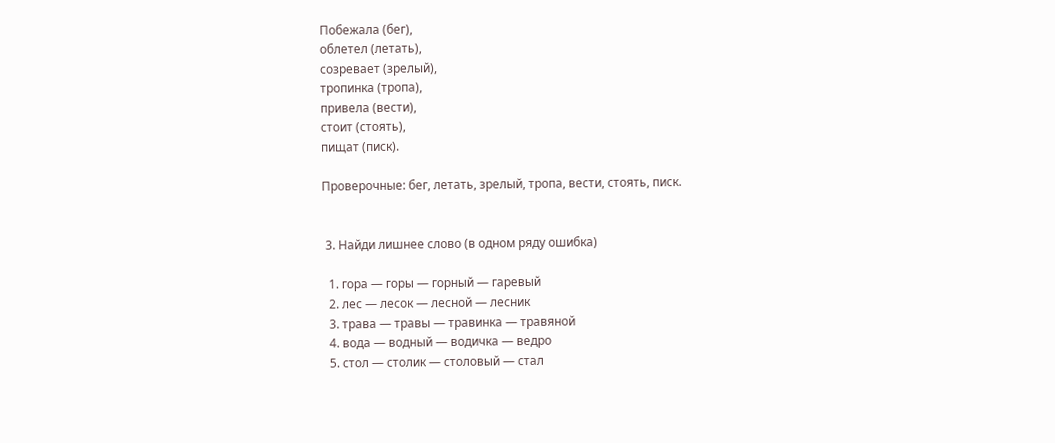Побежала (бег),
облетел (летать),
созревает (зрелый),
тропинка (тропа),
привела (вести),
стоит (стоять),
пищат (писк).

Проверочные: бег, летать, зрелый, тропа, вести, стоять, писк.


 3. Найди лишнее слово (в одном ряду ошибка)

  1. гора — горы — горный — гаревый
  2. лес — лесок — лесной — лесник
  3. трава — травы — травинка — травяной
  4. вода — водный — водичка — ведро
  5. стол — столик — столовый — стал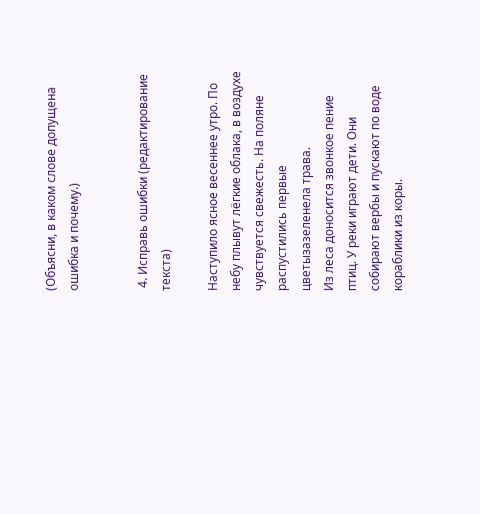(Объясни, в каком слове допущена ошибка и почему.)


 4. Исправь ошибки (редактирование текста)

Наступило ясное весеннее утро. По небу плывут лёгкие облака, в воздухе чувствуется свежесть. На поляне распустились первые цветызазеленела трава.
Из леса доносится звонкое пение птиц. У реки играют дети. Они собирают вербы и пускают по воде кораблики из коры.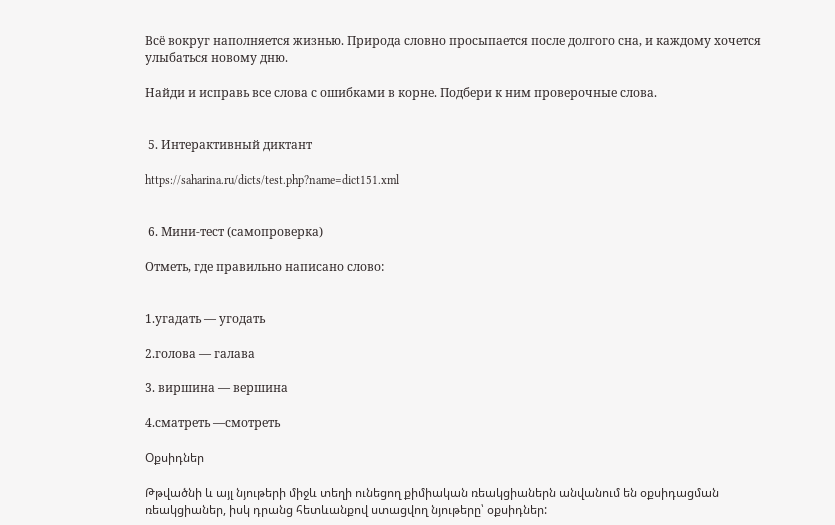Всё вокруг наполняется жизнью. Природа словно просыпается после долгого сна, и каждому хочется улыбаться новому дню.

Найди и исправь все слова с ошибками в корне. Подбери к ним проверочные слова.


 5. Интерактивный диктант

https://saharina.ru/dicts/test.php?name=dict151.xml


 6. Мини-тест (самопроверка)

Отметь, где правильно написано слово:


1.угадать — угодать

2.голова — галава

3. виршина — вершина

4.сматреть —смотреть

Օքսիդներ

Թթվածնի և այլ նյութերի միջև տեղի ունեցող քիմիական ռեակցիաներն անվանում են օքսիդացման ռեակցիաներ, իսկ դրանց հետևանքով ստացվող նյութերը՝ օքսիդներ: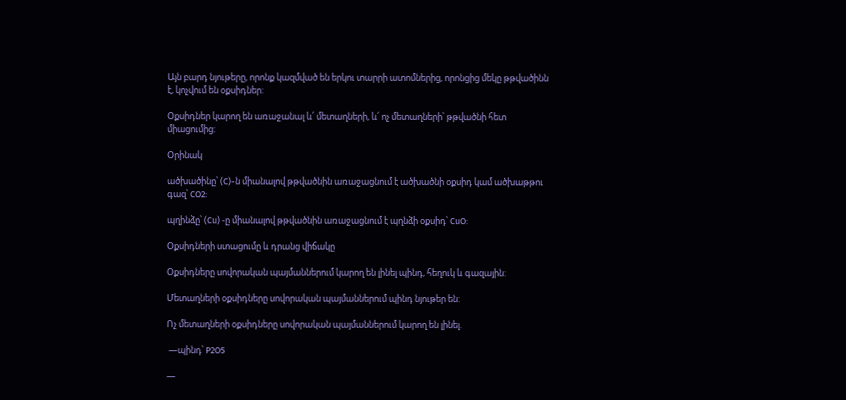Այն բարդ նյութերը, որոնք կազմված են երկու տարրի ատոմներից, որոնցից մեկը թթվածինն է, կոչվում են օքսիդներ:

Օքսիդներ կարող են առաջանալ և՛ մետաղների, և՛ ոչ մետաղների՝ թթվածնի հետ միացումից:

Օրինակ

ածխածինը՝ (C)-ն միանալով թթվածնին առաջացնում է ածխածնի օքսիդ կամ ածխաթթու գազ՝ CO2:

պղինձը՝ (Cu) -ը միանալով թթվածնին առաջացնում է պղնձի օքսիդ՝ CuO:

Օքսիդների ստացումը և դրանց վիճակը

Օքսիդները սովորական պայմաններում կարող են լինել պինդ, հեղուկ և գազային:

Մետաղների օքսիդները սովորական պայմաններում պինդ նյութեր են:

Ոչ մետաղների օքսիդները սովորական պայմաններում կարող են լինել.

 —պինդ՝ P2O5

—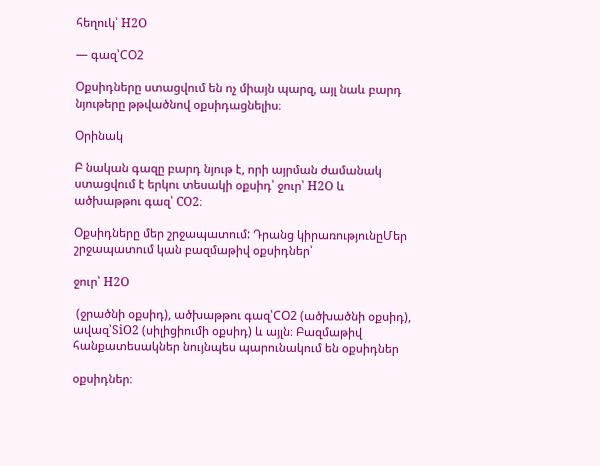հեղուկ՝ H2O

— գազ՝CO2

Օքսիդները ստացվում են ոչ միայն պարզ, այլ նաև բարդ նյութերը թթվածնով օքսիդացնելիս։

Օրինակ

Բ նական գազը բարդ նյութ է, որի այրման ժամանակ ստացվում է երկու տեսակի օքսիդ՝ ջուր՝ H2O և ածխաթթու գազ՝ CO2։

Օքսիդները մեր շրջապատում: Դրանց կիրառությունըՄեր շրջապատում կան բազմաթիվ օքսիդներ՝

ջուր՝ H2O

 (ջրածնի օքսիդ), ածխաթթու գազ՝CO2 (ածխածնի օքսիդ), ավազ՝SiO2 (սիլիցիումի օքսիդ) և այլն։ Բազմաթիվ հանքատեսակներ նույնպես պարունակում են օքսիդներ

օքսիդներ։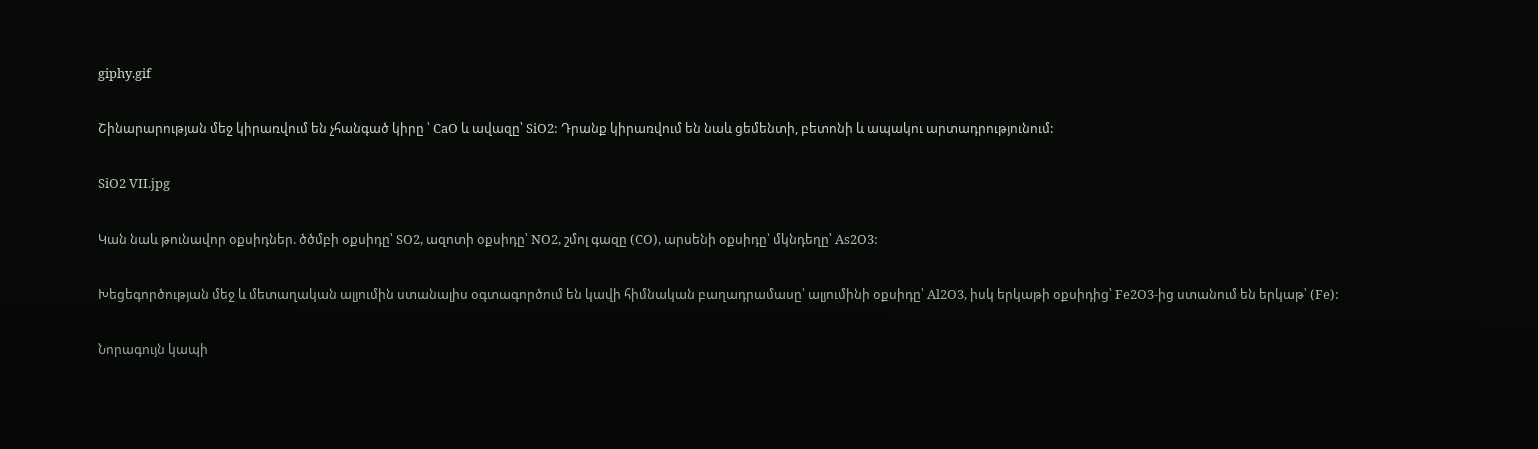giphy.gif

Շինարարության մեջ կիրառվում են չհանգած կիրը ՝ CaO և ավազը՝ SiO2: Դրանք կիրառվում են նաև ցեմենտի, բետոնի և ապակու արտադրությունում:

SiO2 VII.jpg

Կան նաև թունավոր օքսիդներ. ծծմբի օքսիդը՝ SO2, ազոտի օքսիդը՝ NO2, շմոլ գազը (CO), արսենի օքսիդը՝ մկնդեղը՝ As2O3:

Խեցեգործության մեջ և մետաղական ալյումին ստանալիս օգտագործում են կավի հիմնական բաղադրամասը՝ ալյումինի օքսիդը՝ Al2O3, իսկ երկաթի օքսիդից՝ Fe2O3-ից ստանում են երկաթ՝ (Fe):

Նորագույն կապի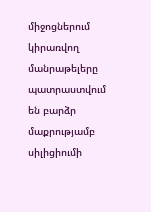միջոցներում կիրառվող մանրաթելերը պատրաստվում են բարձր մաքրությամբ սիլիցիումի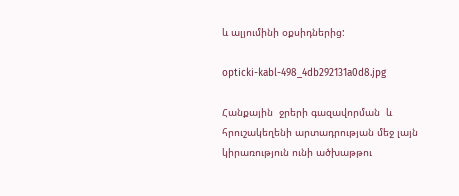և ալյումինի օքսիդներից:

opticki-kabl-498_4db292131a0d8.jpg

Հանքային  ջրերի գազավորման  և հրուշակեղենի արտադրության մեջ լայն կիրառություն ունի ածխաթթու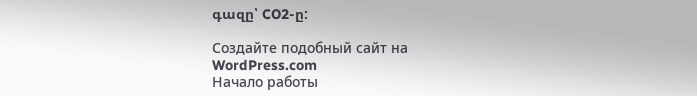գազը՝ CO2-ը:

Создайте подобный сайт на WordPress.com
Начало работы